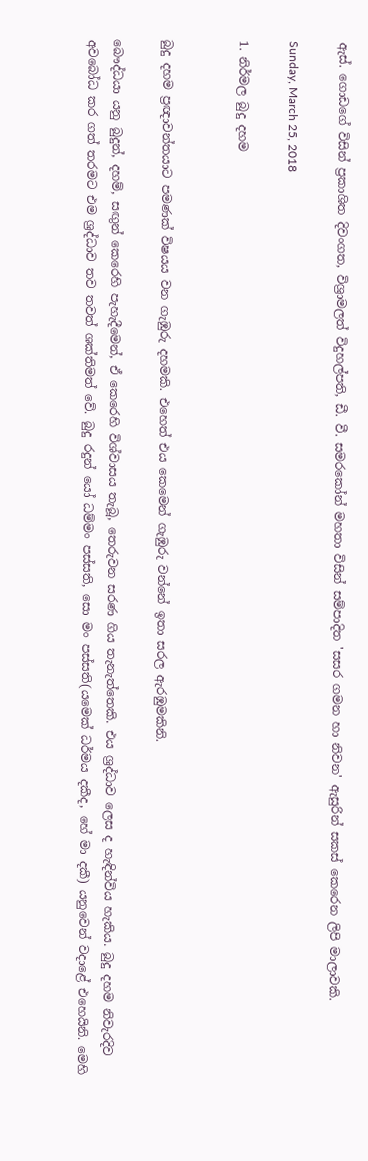ඇස්. ගොඩගේ විසින් ප්‍රකාශිත දිවංගත, විශ්‍රාමලත් විදුහල්පති, ඩී. වී. සමරකෝන් මහතා විසින් සම්පාදිත 'සසර ගමන හා නිවන' ඇසුරින් සකස් කෙරෙන ලිපි මාලාවකි.

Sunday, March 25, 2018

1. නිර්මල බුදු දහම


බුදු දහම ප්‍රඥාවන්තයාට පමණක් විෂයය වන ගැඹුරු දහමකි. එහෙත් එය කෙමෙන් ගැඹුරු වන්නේ ඉතා සරල ඇරඹුමකිනි.

බෞද්ධයා යනු බුදුන්, දහම්, සඟුන් කෙරෙහි පැහැදීමෙන්, ඒ කෙරෙහි විශ්වාසය තැබූ, තෙරුවන සරණ ගිය තැනැත්තෙකි. එය ශ්‍රද්ධාව ලෙස ද හැඳින්විය හැකිය. බුදු දහම නිවැරදිව අවබෝධ කර ගත් තරමට එම ශ්‍රද්ධාව තව තවත් ශක්තිමත් වේ. බුදු රදුන් යෝ ධම්මං පස්සති, සො මං පස්සති(යමෙක් ධර්මය දකීද, හේ මා දකී) යනුවෙන් වදාළේ එහෙයිනි. මෙහි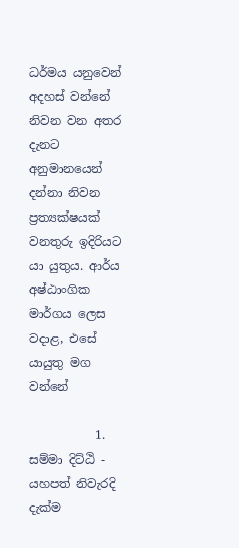ධර්මය යනුවෙන් අදහස් වන්නේ නිවන වන අතර දැනට අනුමානයෙන් දන්නා නිවන ප්‍රත්‍යක්ෂයක් වනතුරු ඉදිරියට යා යුතුය. ආර්ය අෂ්ඨාංගික මාර්ගය ලෙස වදාළ, එසේ යායුතු මග වන්නේ

           1.      සම්මා දිට්ඨි - යහපත් නිවැරදි දැක්ම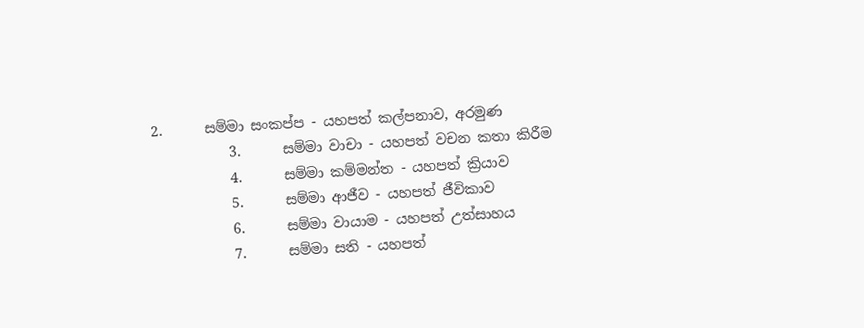2.      සම්මා සංකප්ප - යහපත් කල්පනාව, අරමුණ
           3.      සම්මා වාචා - යහපත් වචන කතා කිරීම
           4.      සම්මා කම්මන්ත - යහපත් ක්‍රියාව
           5.      සම්මා ආජීව - යහපත් ජීවිකාව
           6.      සම්මා වායාම - යහපත් උත්සාහය
           7.      සම්මා සති - යහපත්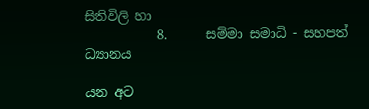සිතිවිලි හා
           8.      සම්මා සමාධි - සහපත් ධ්‍යානය

යන අට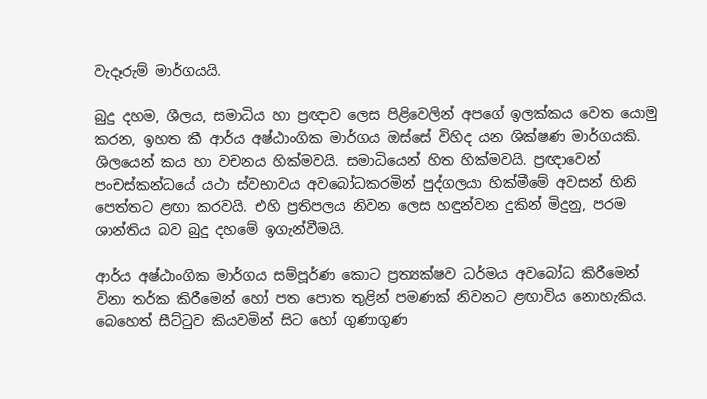වැදෑරුම් මාර්ගයයි.

බුදු දහම, ශීලය, සමාධිය හා ප්‍රඥාව ලෙස පිළිවෙලින් අපගේ ඉලක්කය වෙත යොමු කරන, ඉහත කී ආර්ය අෂ්ඨාංගික මාර්ගය ඔස්සේ විහිද යන ශික්ෂණ මාර්ගයකි. ශිලයෙන් කය හා වචනය හික්මවයි. සමාධියෙන් හිත හික්මවයි. ප්‍රඥාවෙන් පංචස්කන්ධයේ යථා ස්වභාවය අවබෝධකරමින් පුද්ගලයා හික්මීමේ අවසන් හිනි පෙත්තට ළඟා කරවයි. එහි ප්‍රතිපලය නිවන ලෙස හඳුන්වන දුකින් මිදුනු, පරම ශාන්තිය බව බුදු දහමේ ඉගැන්වීමයි.

ආර්ය අෂ්ඨාංගික මාර්ගය සම්පූර්ණ කොට ප්‍රත්‍යක්ෂව ධර්මය අවබෝධ කිරීමෙන් විනා තර්ක කිරීමෙන් හෝ පත පොත තුළින් පමණක් නිවනට ළඟාවිය නොහැකිය.  බෙහෙත් සීට්ටුව කියවමින් සිට හෝ ගුණාගුණ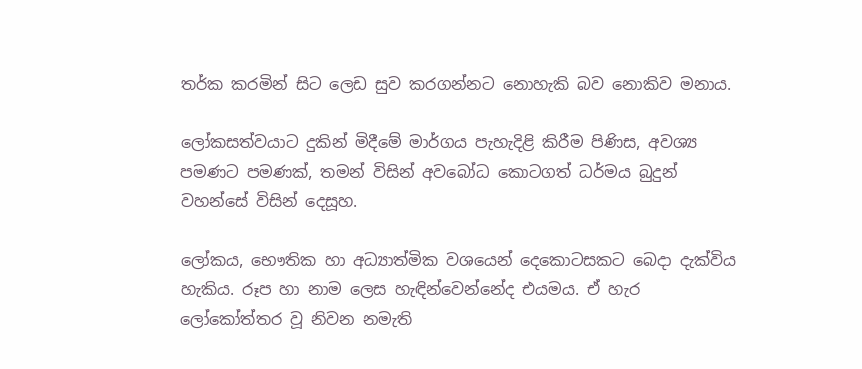තර්ක කරමින් සිට ලෙඩ සුව කරගන්නට නොහැකි බව නොකිව මනාය.

ලෝකසත්වයාට දුකින් මිදීමේ මාර්ගය පැහැදිළි කිරීම පිණිස, අවශ්‍ය පමණට පමණක්, තමන් විසින් අවබෝධ කොටගත් ධර්මය බුදුන් වහන්සේ විසින් දෙසූහ.

ලෝකය, භෞතික හා අධ්‍යාත්මික වශයෙන් දෙකොටසකට බෙදා දැක්විය හැකිය. රූප හා නාම ලෙස හැඳින්වෙන්නේද එයමය. ඒ හැර ලෝකෝත්තර වූ නිවන නමැති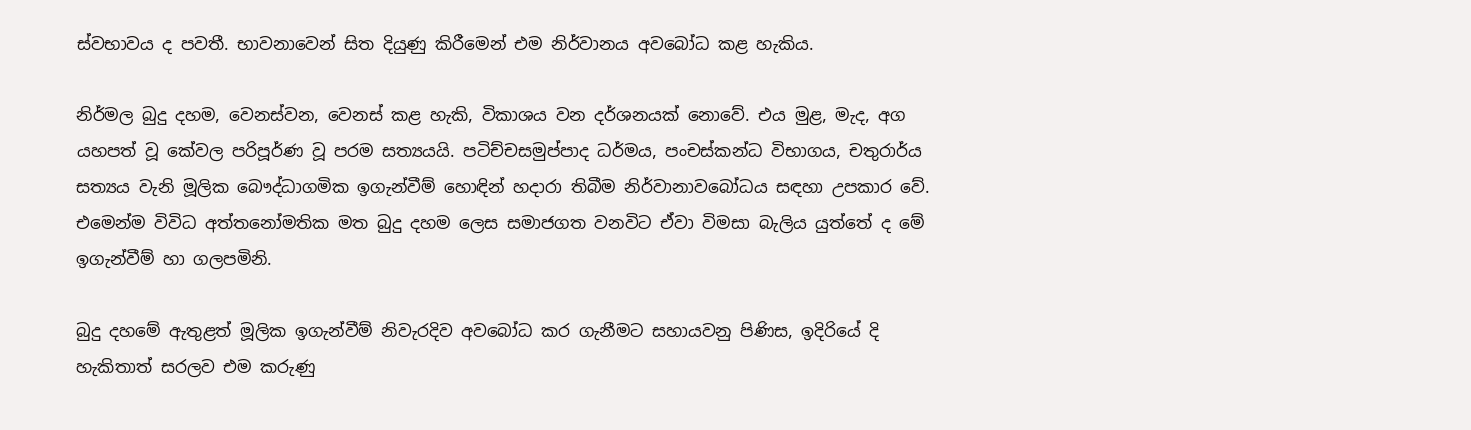ස්වභාවය ද පවතී. භාවනාවෙන් සිත දියුණු කිරීමෙන් එම නිර්වානය අවබෝධ කළ හැකිය.

නිර්මල බුදු දහම, වෙනස්වන, වෙනස් කළ හැකි, විකාශය වන දර්ශනයක් නොවේ. එය මුළ, මැද, අග යහපත් වූ කේවල පරිපූර්ණ වූ පරම සත්‍යයයි. පටිච්චසමුප්පාද ධර්මය, පංචස්කන්ධ විභාගය, චතුරාර්ය සත්‍යය වැනි මූලික බෞද්ධාගමික ඉගැන්වීම් හොඳින් හදාරා තිබීම නිර්වානාවබෝධය සඳහා උපකාර වේ. එමෙන්ම විවිධ අත්තනෝමතික මත බුදු දහම ලෙස සමාජගත වනවිට ඒවා විමසා බැලිය යුත්තේ ද මේ ඉගැන්වීම් හා ගලපමිනි.

බුදු දහමේ ඇතුළත් මූලික ඉගැන්වීම් නිවැරදිව අවබෝධ කර ගැනීමට සහායවනු පිණිස, ඉදිරියේ දි හැකිතාත් සරලව එම කරුණු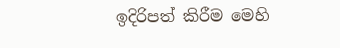ඉදිරිපත් කිරීම මෙහි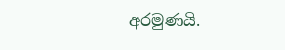අරමුණයි.